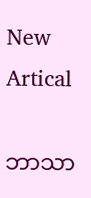New Artical

ဘာသာ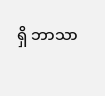ရှိ ဘာသာ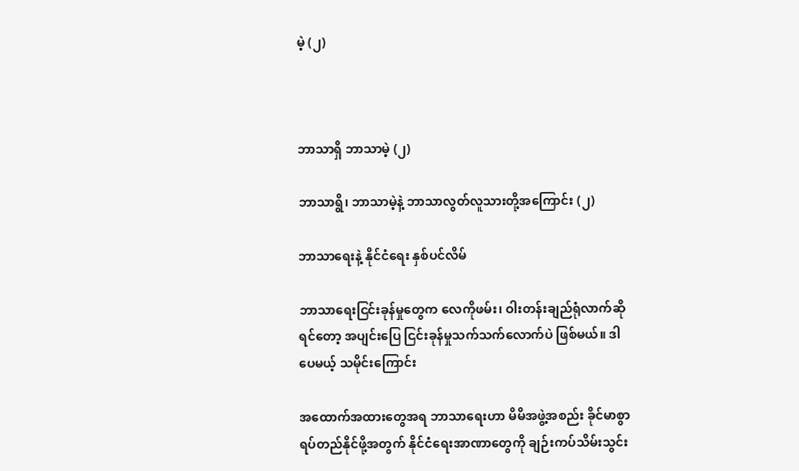မဲ့ (၂)



ဘာသာရှိ ဘာသာမဲ့ (၂)

ဘာသာရွိ၊ ဘာသာမဲ့နဲ့ ဘာသာလွတ်လူသားတို့အကြောင်း (၂)

ဘာသာရေးနဲ့ နိုင်ငံရေး နှစ်ပင်လိမ်

ဘာသာရေးငြင်းခုန်မှုတွေက လေကိုဖမ်း၊ ဝါးတန်းချည်ရုံလာက်ဆိုရင်တော့ အပျင်းပြေ ငြင်းခုန်မှုသက်သက်လောက်ပဲ ဖြစ်မယ်။ ဒါပေမယ့် သမိုင်းကြောင်း

အထောက်အထားတွေအရ ဘာသာရေးဟာ မိမိအဖွဲ့အစည်း ခိုင်မာစွာရပ်တည်နိုင်ဖို့အတွက် နိုင်ငံရေးအာဏာတွေကို ချဉ်းကပ်သိမ်းသွင်း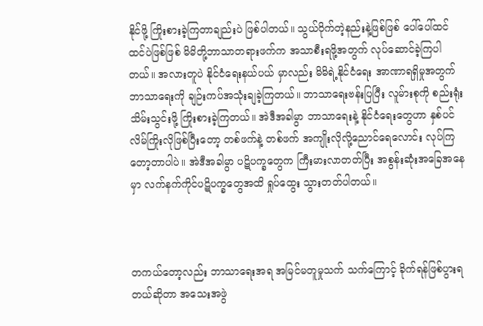နိုင်ဖို့ ကြိုးစားခဲ့ကြတာချည်းပဲ ဖြစ်ပါတယ်။ သွယ်ဝိုက်တဲ့နည်းနဲ့ဖြစ်ဖြစ် ပေါ်ပေါ်ထင်ထင်ပဲဖြစ်ဖြစ် မိမိတို့ဘာသာတရားဖက်က အသာစီးရဖို့အတွက် လုပ်ဆောင်ခဲ့ကြပါတယ်။ အလားတူပဲ နိုင်ငံရေးနယ်ပယ် မှာလည်း မိမိရဲ့နိုင်ငံရေး အာဏာရရှိမှုအတွက် ဘာသာရေးကို ချဉ်းကပ်အသုံးချခဲ့ကြတယ်။ ဘာသာရေးဗန်းပြပြီး လူမ်ားစုကို စည်းရုံးသိမ်းသွင်းဖို့ ကြိုးစားခဲ့ကြတယ်။ အဲဒီအခါမွာ ဘာသာရေးနဲ့ နိုင်ငံရေးတွေဟာ နှစ်ပင်လိမ်ကြိုးလိုဖြစ်ပြီးတော့ တစ်ဖက်နဲ့ တစ်ဖက် အကျိုးလိုလို့ညောင်ရေလောင်း လုပ်ကြတော့တာပါပဲ။ အဲဒီအခါမွာ ပဋိပက္ခတွေက ကြီးမားလာတတ်ပြီး အစွန်းဆုံးအခြေအနေမှာ လက်နက်ကိုင်ပဋိပက္ခတွေအထိ ရှုပ်ထွေး သွားတတ်ပါတယ်။



တကယ်တော့လည်း ဘာသာရေးအရ အမြင်မတူမှုသက် သက်ကြောင့် ခိုက်ရန်ဖြစ်ပွားရတယ်ဆိုတာ အသေးအဖွဲ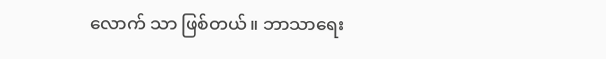လောက် သာ ဖြစ်တယ်။ ဘာသာရေး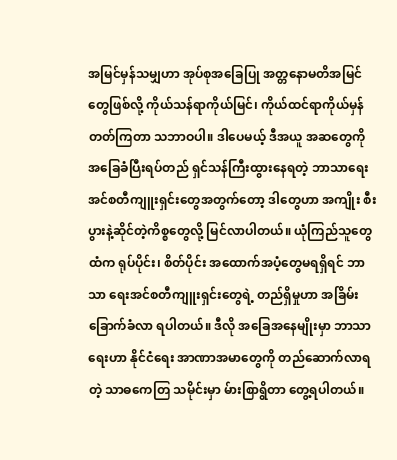အမြင်မှန်သမျှဟာ အုပ်စုအခြေပြု အတ္တနောမတိအမြင်တွေဖြစ်လို့ ကိုယ်သန်ရာကိုယ်မြင်၊ ကိုယ်ထင်ရာကိုယ်မှန်တတ်ကြတာ သဘာဝပါ။ ဒါပေမယ့် ဒီအယူ အဆတွေကို အခြေခံပြီးရပ်တည် ရှင်သန်ကြီးထွားနေရတဲ့ ဘာသာရေးအင်စတီကျူးရှင်းတွေအတွက်တော့ ဒါတွေဟာ အကျိုး စီးပွားနဲ့ဆိုင်တဲ့ကိစ္စတွေလို့ မြင်လာပါတယ်။ ယုံကြည်သူတွေထံက ရုပ်ပိုင်း၊ စိတ်ပိုင်း အထောက်အပံ့တွေမရရှိရင် ဘာသာ ရေးအင်စတီကျူးရှင်းတွေရဲ့ တည်ရှိမှုဟာ အခြိမ်းခြောက်ခံလာ ရပါတယ်။ ဒီလို အခြေအနေမျိုးမှာ ဘာသာရေးဟာ နိုင်ငံရေး အာဏာအမာတွေကို တည်ဆောက်လာရတဲ့ သာဓကေတြ သမိုင်းမှာ မ်ားစြာရွိတာ တွေ့ရပါတယ်။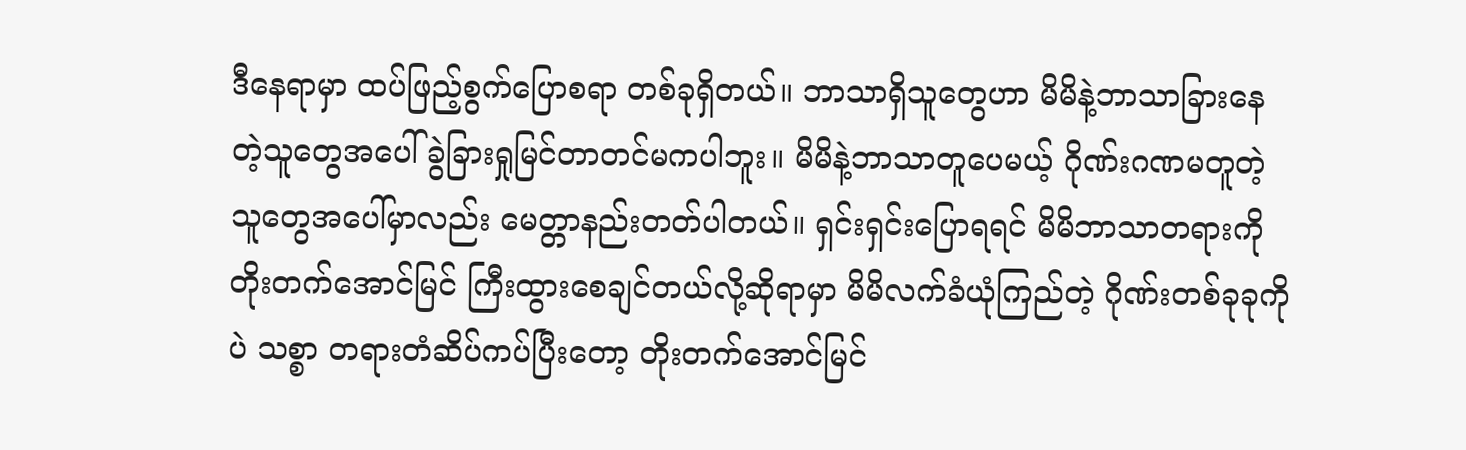ဒီနေရာမှာ ထပ်ဖြည့်စွက်ပြောစရာ တစ်ခုရှိတယ်။ ဘာသာရှိသူတွေဟာ မိမိနဲ့ဘာသာခြားနေတဲ့သူတွေအပေါ် ခွဲခြားရှုမြင်တာတင်မကပါဘူး။ မိမိနဲ့ဘာသာတူပေမယ့် ဂိုဏ်းဂဏမတူတဲ့ သူတွေအပေါ်မှာလည်း မေတ္တာနည်းတတ်ပါတယ်။ ရှင်းရှင်းပြောရရင် မိမိဘာသာတရားကို တိုးတက်အောင်မြင် ကြီးထွားစေချင်တယ်လို့ဆိုရာမှာ မိမိလက်ခံယုံကြည်တဲ့ ဂိုဏ်းတစ်ခုခုကိုပဲ သစ္စာ တရားတံဆိပ်ကပ်ပြီးတော့ တိုးတက်အောင်မြင်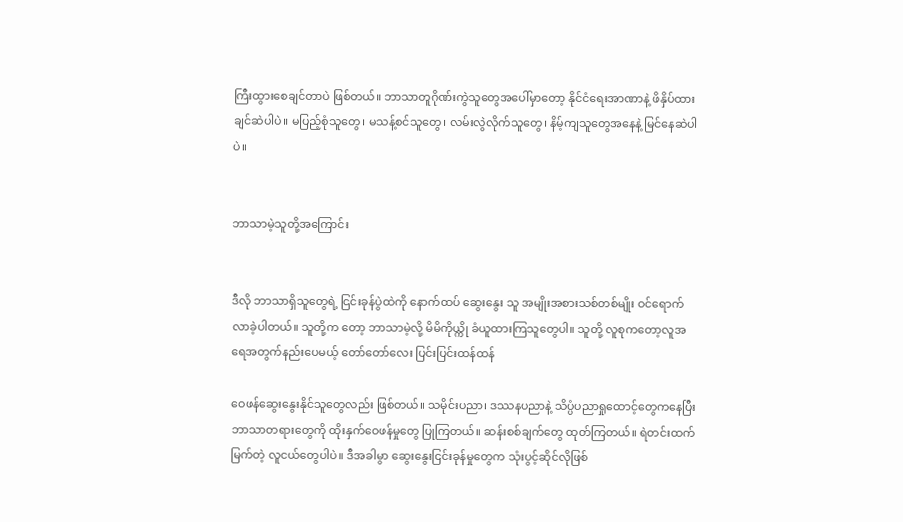ကြီးထွားစေချင်တာပဲ ဖြစ်တယ်။ ဘာသာတူဂိုဏ်းကွဲသူတွေအပေါ်မှာတော့ နိုင်ငံရေးအာဏာနဲ့ ဖိနှိပ်ထားချင်ဆဲပါပဲ။ မပြည့်စုံသူတွေ၊ မသန့်စင်သူတွေ၊ လမ်းလွဲလိုက်သူတွေ၊ နိမ့်ကျသူတွေအနေနဲ့ မြင်နေဆဲပါပဲ။


ဘာသာမဲ့သူတို့အကြောင်း


ဒီလို ဘာသာရှိသူတွေရဲ့ ငြင်းခုန်ပွဲထဲကို နောက်ထပ် ဆွေးနွေး သူ အမျိုးအစားသစ်တစ်မျိုး ဝင်ရောက်လာခဲ့ပါတယ်။ သူတို့က တော့ ဘာသာမဲ့လို့ မိမိကိုယ္ကို ခံယူထားကြသူတွေပါ။ သူတို့ လူစုကတော့လူအရေအတွက်နည်းပေမယ့် တော်တော်လေး ပြင်းပြင်းထန်ထန်

ဝေဖန်ဆွေးနွေးနိုင်သူတွေလည်း ဖြစ်တယ်။ သမိုင်းပညာ၊ ဒဿနပညာနဲ့ သိပ္ပံပညာရှုထောင့်တွေကနေပြီး ဘာသာတရားတွေကို ထိုးနှက်ဝေဖန်မှုတွေ ပြုကြတယ်။ ဆန်းစစ်ချက်တွေ ထုတ်ကြတယ်။ ရဲတင်းထက်မြက်တဲ့ လူငယ်တွေပါပဲ။ ဒီအခါမွာ ဆွေးနွေးငြင်းခုန်မှုတွေက သုံးပွင့်ဆိုင်လိုဖြစ်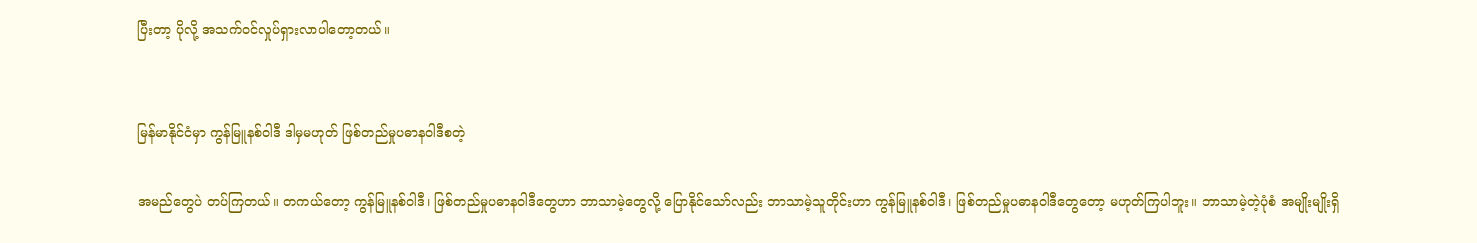ပြီးတာ့ ပိုလို့ အသက်ဝင်လှုပ်ရှားလာပါတော့တယ်။


မြန်မာနိုင်ငံမှာ ကွန်မြူနစ်ဝါဒီ ဒါမှမဟုတ် ဖြစ်တည်မှုပဓာနဝါဒီစတဲ့

အမည်တွေပဲ တပ်ကြတယ်။ တကယ်တော့ ကွန်မြူနစ်ဝါဒီ၊ ဖြစ်တည်မှုပဓာနဝါဒီတွေဟာ ဘာသာမဲ့တွေလို့ ပြောနိုင်သော်လည်း ဘာသာမဲ့သူတိုင်းဟာ ကွန်မြူနစ်ဝါဒီ၊ ဖြစ်တည်မှုပဓာနဝါဒီတွေတော့ မဟုတ်ကြပါဘူး။ ဘာသာမဲ့တဲ့ပုံစံ အမျိုးမျိုးရှိ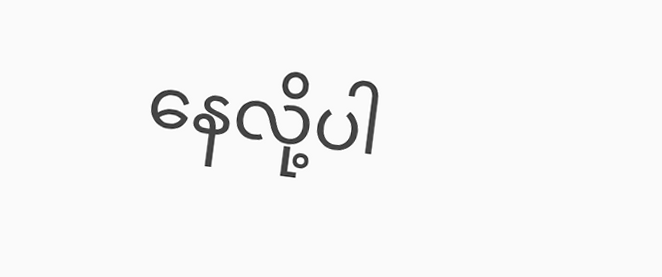နေလို့ပါ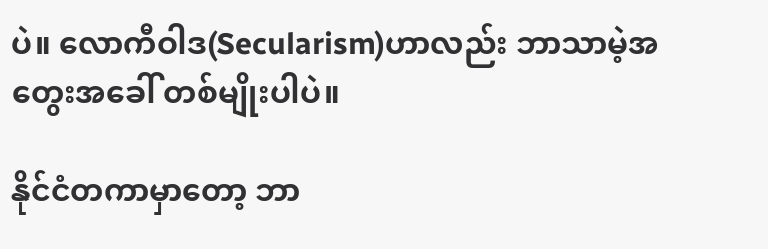ပဲ။ လောကီဝါဒ(Secularism)ဟာလည်း ဘာသာမဲ့အတွေးအခေါ် တစ်မျိုးပါပဲ။

နိုင်ငံတကာမှာတော့ ဘာ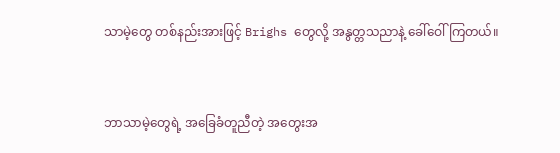သာမဲ့တွေ တစ်နည်းအားဖြင့် Brighs တွေလို့ အနွတ္တသညာနဲ့ ခေါ်ဝေါ်ကြတယ်။


ဘာသာမဲ့တွေရဲ့ အခြေခံတူညီတဲ့ အတွေးအ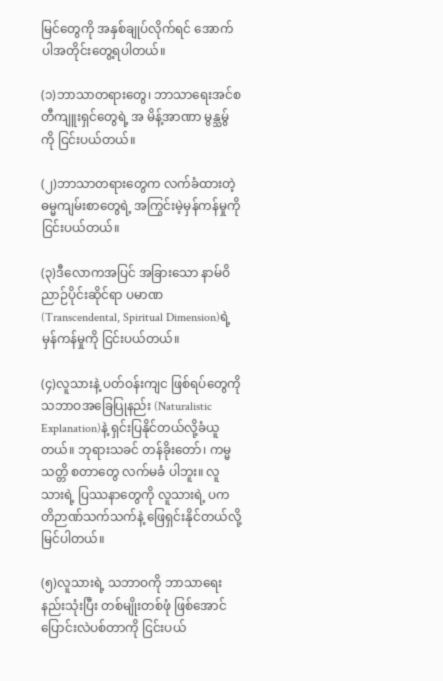မြင်တွေကို အနှစ်ချုပ်လိုက်ရင် အောက်ပါအတိုင်းတွေ့ရပါတယ်။

(၁)ဘာသာတရားတွေ၊ ဘာသာရေးအင်စတီကျူးရှင်တွေရဲ့ အ မိန့်အာဏာ မွန္သမွ်ကို ငြင်းပယ်တယ်။

(၂)ဘာသာတရားတွေက လက်ခံထားတဲ့ ဓမ္မကျမ်းစာတွေရဲ့ အကြွင်းမဲ့မှန်ကန်မှုကို ငြင်းပယ်တယ်။

(၃)ဒီလောကအပြင် အခြားသော နာမ်ဝိညာဉ်ပိုင်းဆိုင်ရာ ပမာဏ (Transcendental, Spiritual Dimension)ရဲ့ မှန်ကန်မှုကို ငြင်းပယ်တယ်။

(၄)လူသားနဲ့ ပတ်ဝန်းကျင ဖြစ်ရပ်တွေကို သဘာဝအခြေပြုနည်း (Naturalistic Explanation)နဲ့ ရှင်းပြနိုင်တယ်လို့ခံယူတယ်။ ဘုရားသခင် တန်ခိုးတော်၊ ကမ္မသတ္တိ စတာတွေ လက်မခံ ပါဘူး။ လူသားရဲ့ ပြဿနာတွေကို လူသားရဲ့ ပကတိဉာဏ်သက်သက်နဲ့ ဖြေရှင်းနိုင်တယ်လို့ မြင်ပါတယ်။

(၅)လူသားရဲ့ သဘာဝကို ဘာသာရေးနည်းသုံးပြီး တစ်မျိုးတစ်ဖုံ ဖြစ်အောင် ပြောင်းလဲပစ်တာကို ငြင်းပယ်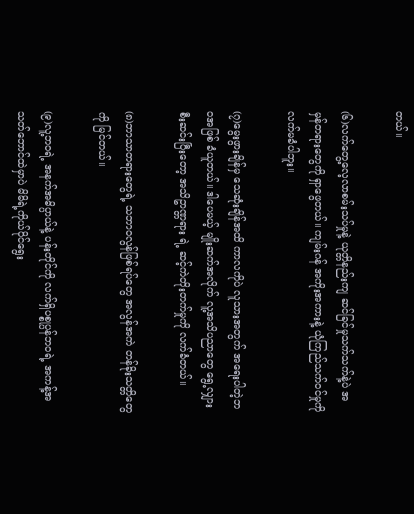တယ်။

(၆)လက်တွေ့လေ့လာစမ်းသပ်မှုနဲ့ ယုတ္တိနည်းကျ ဆင်ခြင်မှုသက်သက်နဲ့ပဲ အမှန်တရားတွေကို ရှာဖွေတယ်။ ကျမ်းဂန် အကိုးအကားနဲ့ ယုံကြည်သက်ဝင်မှုကို လက်မခံပါဘူး။

(၇)မွေးဖွားချိန်မှ သေဆုံးချိန်အထိ ကာလကိုပဲ လူသားအတွက် အရေးပါတဲ့ဘဝအဖြစ် ခံယူတယ်။ ဒါပေမယ့် မျိုးဆက်အလိုက် လူ့အသိပညာတွေ ရွေ့လျှားစီးဆင်းပြီးတော့ အသိဥာဏ္တရား ရဲ့ ဆင့်ကဲတိုးတက်မှုကို လက်ခံတယ်။

(၈)ဘာသာတရားတွေရဲ့ သဘာဝလွန်ဖြစ်ရပ်တွေ အလွန်အကဲ တန်ခိုးသတ္တိတွေကို မြင်တယ်။

(၉)လူ့ဘဝရဲ့ အနက်အဓိပ္ပာယ်နဲ့ ပန်းတိုင်ကို လက်ရှိပစ္စုပ္ပန်ဘဝရဲ့ အကန့်အသတ်ဘောင်ထဲမှာပဲ မိမိရဲ့ကိုယ်ပိုင်ရွေး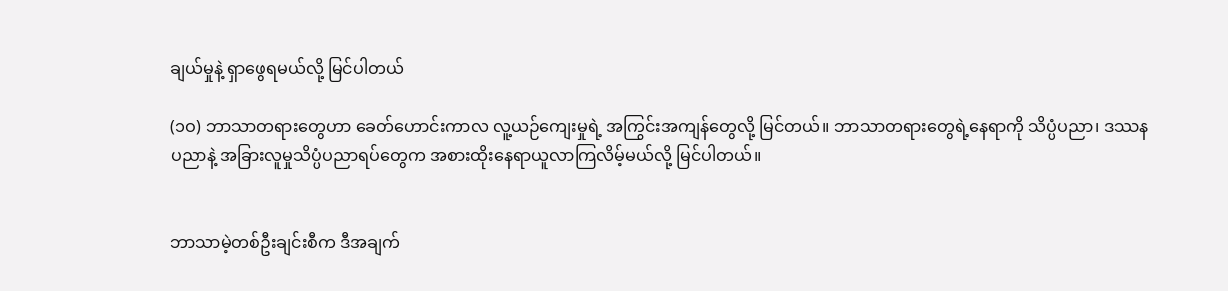ချယ်မှုနဲ့ ရှာဖွေရမယ်လို့ မြင်ပါတယ်

(၁ဝ) ဘာသာတရားတွေဟာ ခေတ်ဟောင်းကာလ လူ့ယဉ်ကျေးမှုရဲ့ အကြွင်းအကျန်တွေလို့ မြင်တယ်။ ဘာသာတရားတွေရဲ့နေရာကို သိပ္ပံပညာ၊ ဒဿနပညာနဲ့ အခြားလူမှုသိပ္ပံပညာရပ်တွေက အစားထိုးနေရာယူလာကြလိမ့်မယ်လို့ မြင်ပါတယ်။


ဘာသာမဲ့တစ်ဦးချင်းစီက ဒီအချက်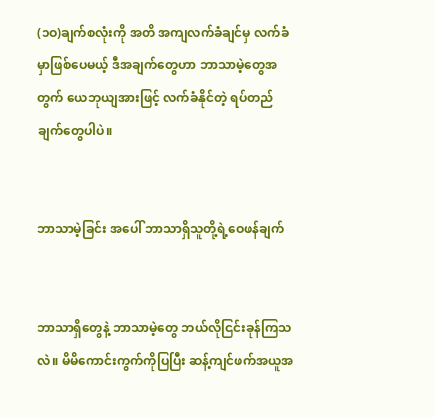(၁ဝ)ချက်စလုံးကို အတိ အကျလက်ခံချင်မှ လက်ခံမှာဖြစ်ပေမယ့် ဒီအချက်တွေဟာ ဘာသာမဲ့တွေအတွက် ယေဘုယျအားဖြင့် လက်ခံနိုင်တဲ့ ရပ်တည်ချက်တွေပါပဲ။


ဘာသာမဲ့ခြင်း အပေါ် ဘာသာရှိသူတို့ရဲ့ဝေဖန်ချက်


ဘာသာရှိတွေနဲ့ ဘာသာမဲ့တွေ ဘယ်လိုငြင်းခုန်ကြသလဲ။ မိမိကောင်းကွက်ကိုပြပြီး ဆန့်ကျင်ဖက်အယူအ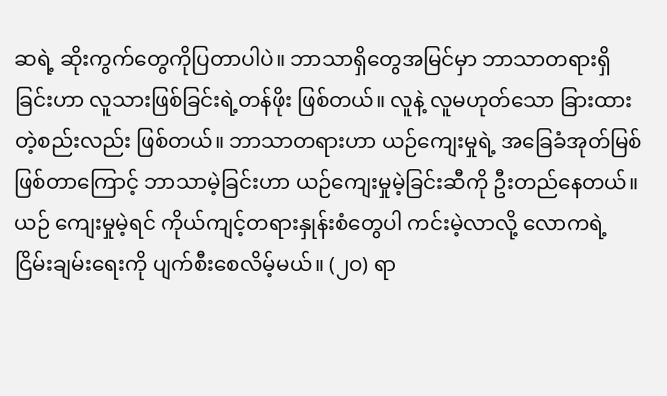ဆရဲ့ ဆိုးကွက်တွေကိုပြတာပါပဲ။ ဘာသာရှိတွေအမြင်မှာ ဘာသာတရားရှိခြင်းဟာ လူသားဖြစ်ခြင်းရဲ့တန်ဖိုး ဖြစ်တယ်။ လူနဲ့ လူမဟုတ်သော ခြားထားတဲ့စည်းလည်း ဖြစ်တယ်။ ဘာသာတရားဟာ ယဉ်ကျေးမှုရဲ့ အခြေခံအုတ်မြစ်ဖြစ်တာကြောင့် ဘာသာမဲ့ခြင်းဟာ ယဉ်ကျေးမှုမဲ့ခြင်းဆီကို ဦးတည်နေတယ်။ ယဉ် ကျေးမှုမဲ့ရင် ကိုယ်ကျင့်တရားနှုန်းစံတွေပါ ကင်းမဲ့လာလို့ လောကရဲ့ ငြိမ်းချမ်းရေးကို ပျက်စီးစေလိမ့်မယ်။ (၂ဝ) ရာ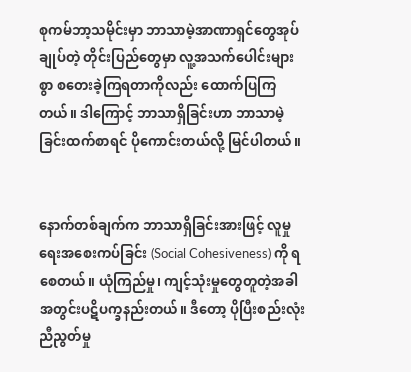စုကမ်ဘာ့သမိုင်းမှာ ဘာသာမဲ့အာဏာရှင်တွေအုပ်ချုပ်တဲ့ တိုင်းပြည်တွေမှာ လူ့အသက်ပေါင်းများစွာ စတေးခဲ့ကြရတာကိုလည်း ထောက်ပြကြတယ်။ ဒါကြောင့် ဘာသာရှိခြင်းဟာ ဘာသာမဲ့ခြင်းထက်စာရင် ပိုကောင်းတယ်လို့ မြင်ပါတယ်။


နောက်တစ်ချက်က ဘာသာရှိခြင်းအားဖြင့် လူမှုရေးအစေးကပ်ခြင်း (Social Cohesiveness) ကို ရစေတယ်။ ယုံကြည်မှု၊ ကျင့်သုံးမှုတွေတူတဲ့အခါ အတွင်းပဋိပက္ခနည်းတယ်။ ဒီတော့ ပိုပြီးစည်းလုံးညီညွတ်မှု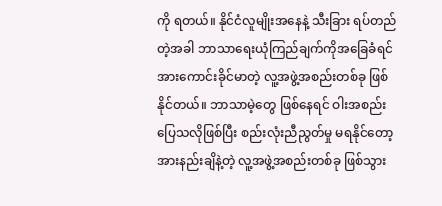ကို ရတယ်။ နိုင်ငံလူမျိုးအနေနဲ့ သီးခြား ရပ်တည်တဲ့အခါ ဘာသာရေးယုံကြည်ချက်ကိုအခြေခံရင် အားကောင်းခိုင်မာတဲ့ လူ့အဖွဲ့အစည်းတစ်ခု ဖြစ်နိုင်တယ်။ ဘာသာမဲ့တွေ ဖြစ်နေရင် ဝါးအစည်းပြေသလိုဖြစ်ပြီး စည်းလုံးညီညွတ်မှု မရနိုင်တော့ အားနည်းချိနဲ့တဲ့ လူ့အဖွဲ့အစည်းတစ်ခု ဖြစ်သွား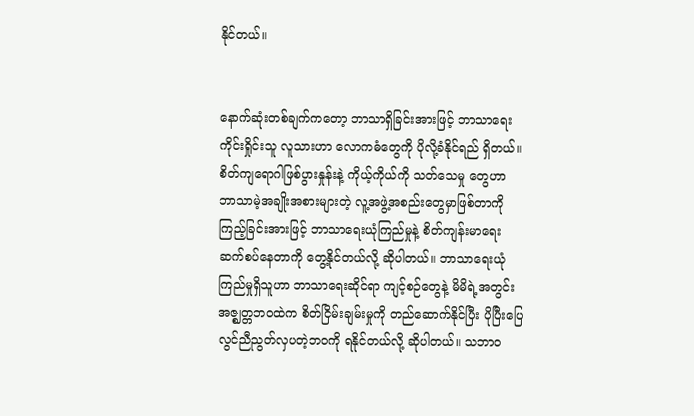နိုင်တယ်။


နောက်ဆုံးတစ်ချက်ကတော့ ဘာသာရှိခြင်းအားဖြင့် ဘာသာရေးကိုင်းရှိုင်းသူ လူသားဟာ လောကဓံတွေကို ပိုလို့ခံနိုင်ရည် ရှိတယ်။ စိတ်ကျရောဂါဖြစ်ပွားနှုန်းနဲ့ ကိုယ့်ကိုယ်ကို သတ်သေမှု တွေဟာ ဘာသာမဲ့အချိုးအစားများတဲ့ လူ့အဖွဲ့အစည်းတွေမှာဖြစ်တာကို ကြည့်ခြင်းအားဖြင့် ဘာသာရေးယုံကြည်မှုနဲ့ စိတ်ကျန်းမာရေး ဆက်စပ်နေတာကို တွေ့နိုင်တယ်လို့ ဆိုပါတယ်။ ဘာသာရေးယုံကြည်မှုရှိသူဟာ ဘာသာရေးဆိုင်ရာ ကျင့်စဉ်တွေနဲ့ မိမိရဲ့အတွင်းအဇ္ဈတ္တဘဝထဲက စိတ်ငြိမ်းချမ်းမှုကို တည်ဆောက်နိုင်ပြီး ပိုပြီးပြေလွင်ညီညွတ်လှပတဲ့ဘဝကို ရနိုင်တယ်လို့ ဆိုပါတယ်။ သဘာဝ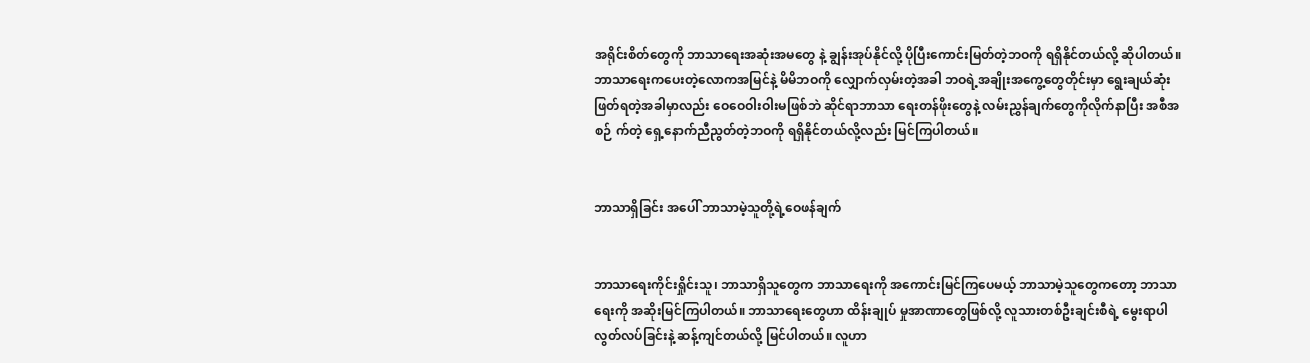အရိုင်းစိတ်တွေကို ဘာသာရေးအဆုံးအမတွေ နဲ့ ချွန်းအုပ်နိုင်လို့ ပိုပြီးကောင်းမြတ်တဲ့ဘဝကို ရရှိနိုင်တယ်လို့ ဆိုပါတယ်။ ဘာသာရေးကပေးတဲ့လောကအမြင်နဲ့ မိမိဘဝကို လျှောက်လှမ်းတဲ့အခါ ဘဝရဲ့အချိုးအကွေ့တွေတိုင်းမှာ ရွေးချယ်ဆုံးဖြတ်ရတဲ့အခါမှာလည်း ဝေဝေဝါးဝါးမဖြစ်ဘဲ ဆိုင်ရာဘာသာ ရေးတန်ဖိုးတွေနဲ့ လမ်းညွှန်ချက်တွေကိုလိုက်နာပြီး အစီအစဉ် က်တဲ့ ရှေ့နောက်ညီညွတ်တဲ့ဘဝကို ရရှိနိုင်တယ်လို့လည်း မြင်ကြပါတယ်။


ဘာသာရှိခြင်း အပေါ် ဘာသာမဲ့သူတို့ရဲ့ဝေဖန်ချက်


ဘာသာရေးကိုင်းရှိုင်းသူ၊ ဘာသာရှိသူတွေက ဘာသာရေးကို အကောင်းမြင်ကြပေမယ့် ဘာသာမဲ့သူတွေကတော့ ဘာသာရေးကို အဆိုးမြင်ကြပါတယ်။ ဘာသာရေးတွေဟာ ထိန်းချုပ် မှုအာဏာတွေဖြစ်လို့ လူသားတစ်ဦးချင်းစီရဲ့ မွေးရာပါလွတ်လပ်ခြင်းနဲ့ ဆန့်ကျင်တယ်လို့ မြင်ပါတယ်။ လူဟာ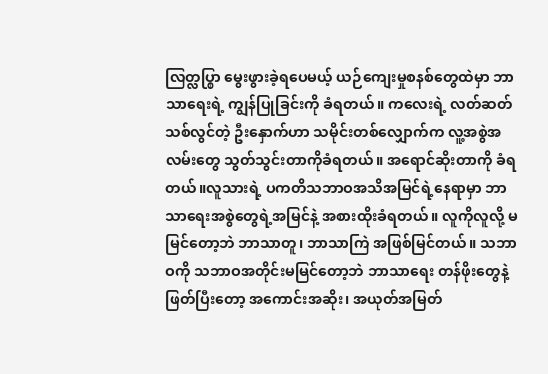လြတ္လပ္စြာ မွေးဖွားခဲ့ရပေမယ့် ယဉ်ကျေးမှုစနစ်တွေထဲမှာ ဘာသာရေးရဲ့ ကျွန်ပြုခြင်းကို ခံရတယ်။ ကလေးရဲ့ လတ်ဆတ်သစ်လွင်တဲ့ ဦးနှောက်ဟာ သမိုင်းတစ်လျှောက်က လူ့အစွဲအလမ်းတွေ သွတ်သွင်းတာကိုခံရတယ်။ အရောင်ဆိုးတာကို ခံရတယ်။လူသားရဲ့ ပကတိသဘာဝအသိအမြင်ရဲ့နေရာမှာ ဘာသာရေးအစွဲတွေရဲ့အမြင်နဲ့ အစားထိုးခံရတယ်။ လူကိုလူလို့ မမြင်တော့ဘဲ ဘာသာတူ၊ ဘာသာကြဲ အဖြစ်မြင်တယ်။ သဘာဝကို သဘာဝအတိုင်းမမြင်တော့ဘဲ ဘာသာရေး တန်ဖိုးတွေနဲ့ ဖြတ်ပြီးတော့ အကောင်းအဆိုး၊ အယုတ်အမြတ်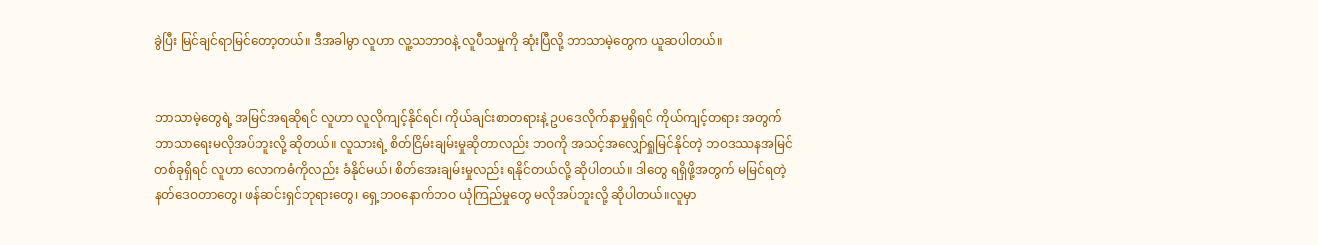ခွဲပြီး မြင်ချင်ရာမြင်တော့တယ်။ ဒီအခါမွာ လူဟာ လူ့သဘာဝနဲ့ လူပီသမှုကို ဆုံးပြီလို့ ဘာသာမဲ့တွေက ယူဆပါတယ်။


ဘာသာမဲ့တွေရဲ့ အမြင်အရဆိုရင် လူဟာ လူလိုကျင့်နိုင်ရင်၊ ကိုယ်ချင်းစာတရားနဲ့ ဥပဒေလိုက်နာမှုရှိရင် ကိုယ်ကျင့်တရား အတွက် ဘာသာရေးမလိုအပ်ဘူးလို့ ဆိုတယ်။ လူသားရဲ့ စိတ်ငြိမ်းချမ်းမှုဆိုတာလည်း ဘဝကို အသင့်အလျှော်ရှုမြင်နိုင်တဲ့ ဘဝဒဿနအမြင်တစ်ခုရှိရင် လူဟာ လောကဓံကိုလည်း ခံနိုင်မယ်၊ စိတ်အေးချမ်းမှုလည်း ရနိုင်တယ်လို့ ဆိုပါတယ်။ ဒါတွေ ရရှိဖို့အတွက် မမြင်ရတဲ့နတ်ဒေဝတာတွေ၊ ဖန်ဆင်းရှင်ဘုရားတွေ၊ ရှေ့ဘဝနောက်ဘဝ ယုံကြည်မှုတွေ မလိုအပ်ဘူးလို့ ဆိုပါတယ်။လူမှာ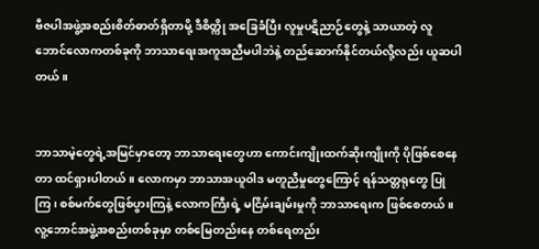ဗီဇပါအဖွဲ့အစည်းစိတ်ဓာတ်ရှိတာမို့ ဒီစိတ္ကို အခြေခံပြီး လူမှုပဋိညာဉ်တွေနဲ့ သာယာတဲ့ လူဘောင်လောကတစ်ခုကို ဘာသာရေးအကူအညီမပါဘဲနဲ့ တည်ဆောက်နိုင်တယ်လို့လည်း ယူဆပါတယ်။


ဘာသာမဲ့တွေရဲ့အမြင်မှာတော့ ဘာသာရေးတွေဟာ ကောင်းကျိုးထက်ဆိုးကျိုးကို ပိုဖြစ်စေနေတာ ထင်ရှားပါတယ်။ လောကမှာ ဘာသာအယူဝါဒ မတူညီမှုတွေကြောင့် ရန်သတ္တရုတွေ ပြုကြ၊ စစ်မက်တွေဖြစ်ပွားကြနဲ့ လောကကြီးရဲ့ မငြိမ်းချမ်းမှုကို ဘာသာရေးက ဖြစ်စေတယ်။ လူ့ဘောင်အဖွဲ့အစည်းတစ်ခုမှာ တစ်မြေတည်းနေ တစ်ရေတည်း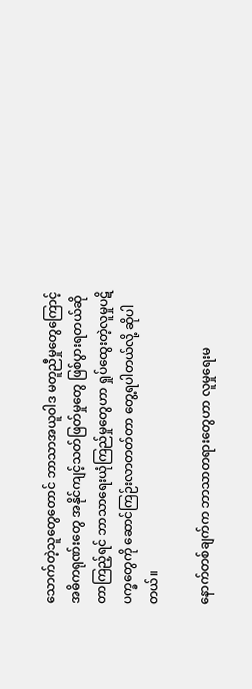သောက်တဲ့သူတွေတောင် ဘာသာအယူဝါဒ မတူညီမှုတွေကြောင့် အဓိကရုဏ်းတွေ အနိုင်ကျင့်သတ်ဖြတ်မှုတွေ ဖြစ်ပွားရတယ်ဆိုတာကြည့်ရင် ဘာသာရေးယုံကြည်မှုတွေဟာ ရှုပ်ထွေးတဲ့လူမှုပဋိပက္ခတွေကို ဆောင်ကြဉ်းလာတတ်တာ တွေ့ရပါတယ်လို့ ဆိုပါတယ်။

နောက်တစ်ချက်က ဘာသာတရားတွေဟာ လူမှုရေးမ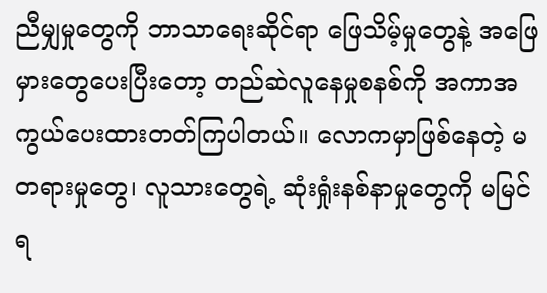ညီမျှမှုတွေကို ဘာသာရေးဆိုင်ရာ ဖြေသိမ့်မှုတွေနဲ့ အဖြေမှားတွေပေးပြီးတော့ တည်ဆဲလူနေမှုစနစ်ကို အကာအကွယ်ပေးထားတတ်ကြပါတယ်။ လောကမှာဖြစ်နေတဲ့ မတရားမှုတွေ၊ လူသားတွေရဲ့ ဆုံးရှုံးနစ်နာမှုတွေကို မမြင်ရ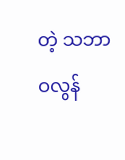တဲ့ သဘာဝလွန်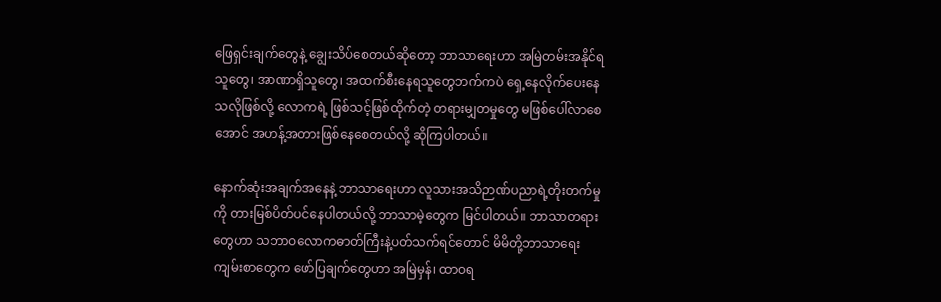ဖြေရှင်းချက်တွေနဲ့ ချွေးသိပ်စေတယ်ဆိုတော့ ဘာသာရေးဟာ အမြဲတမ်းအနိုင်ရသူတွေ၊ အာဏာရှိသူတွေ၊ အထက်စီးနေရသူတွေဘက်ကပဲ ရှေ့နေလိုက်ပေးနေသလိုဖြစ်လို့ လောကရဲ့ ဖြစ်သင့်ဖြစ်ထိုက်တဲ့ တရားမျှတမှုတွေ မဖြစ်ပေါ်လာစေအောင် အဟန့်အတားဖြစ်နေစေတယ်လို့ ဆိုကြပါတယ်။

နောက်ဆုံးအချက်အနေနဲ့ ဘာသာရေးဟာ လူသားအသိဉာဏ်ပညာရဲ့တိုးတက်မှုကို တားမြစ်ပိတ်ပင်နေပါတယ်လို့ ဘာသာမဲ့တွေက မြင်ပါတယ်။ ဘာသာတရားတွေဟာ သဘာဝလောကဓာတ်ကြီးနဲ့ပတ်သက်ရင်တောင် မိမိတို့ဘာသာရေးကျမ်းစာတွေက ဖော်ပြချက်တွေဟာ အမြဲမှန်၊ ထာဝရ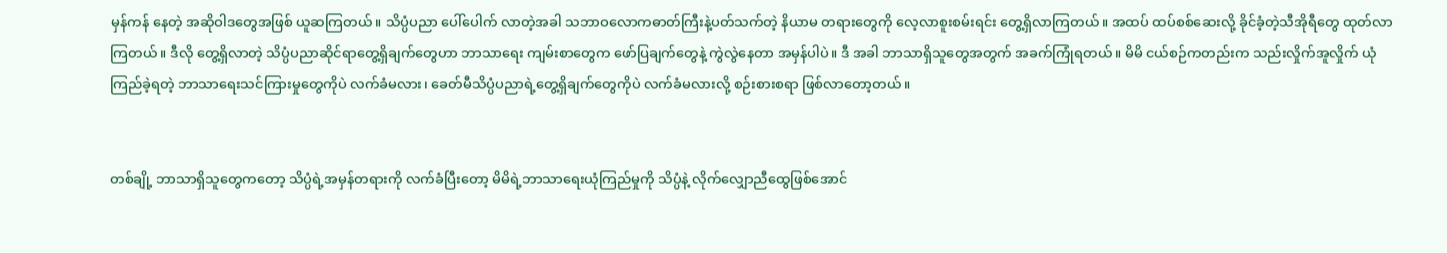မှန်ကန် နေတဲ့ အဆိုဝါဒတွေအဖြစ် ယူဆကြတယ်။ သိပ္ပံပညာ ပေါ်ပေါက် လာတဲ့အခါ သဘာဝလောကဓာတ်ကြီးနဲ့ပတ်သက်တဲ့ နိယာမ တရားတွေကို လေ့လာစူးစမ်းရင်း တွေ့ရှိလာကြတယ်။ အထပ် ထပ်စစ်ဆေးလို့ ခိုင်ခံ့တဲ့သီအိုရီတွေ ထုတ်လာကြတယ်။ ဒီလို တွေ့ရှိလာတဲ့ သိပ္ပံပညာဆိုင်ရာတွေ့ရှိချက်တွေဟာ ဘာသာရေး ကျမ်းစာတွေက ဖော်ပြချက်တွေနဲ့ ကွဲလွဲနေတာ အမှန်ပါပဲ။ ဒီ အခါ ဘာသာရှိသူတွေအတွက် အခက်ကြုံရတယ်။ မိမိ ငယ်စဉ်ကတည်းက သည်းလှိုက်အူလှိုက် ယုံကြည်ခဲ့ရတဲ့ ဘာသာရေးသင်ကြားမှုတွေကိုပဲ လက်ခံမလား၊ ခေတ်မီသိပ္ပံပညာရဲ့တွေ့ရှိချက်တွေကိုပဲ လက်ခံမလားလို့ စဉ်းစားစရာ ဖြစ်လာတော့တယ်။


တစ်ချို့ ဘာသာရှိသူတွေကတော့ သိပ္ပံရဲ့အမှန်တရားကို လက်ခံပြီးတော့ မိမိရဲ့ဘာသာရေးယုံကြည်မှုကို သိပ္ပံနဲ့ လိုက်လျှောညီထွေဖြစ်အောင်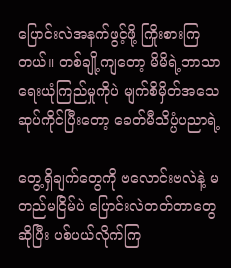ပြောင်းလဲအနက်ဖွင့်ဖို့ ကြိုးစားကြတယ်။ တစ်ချို့ကျတော့ မိမိရဲ့ဘာသာရေးယုံကြည်မှုကိုပဲ မျက်စိမှိတ်အသေဆုပ်ကိုင်ပြီးတော့ ခေတ်မီသိပ္ပံပညာရဲ့

တွေ့ရှိချက်တွေကို ဗလောင်းဗလဲနဲ့ မတည်မငြိမ်ပဲ ပြောင်းလဲတတ်တာတွေဆိုပြီး ပစ်ပယ်လိုက်ကြ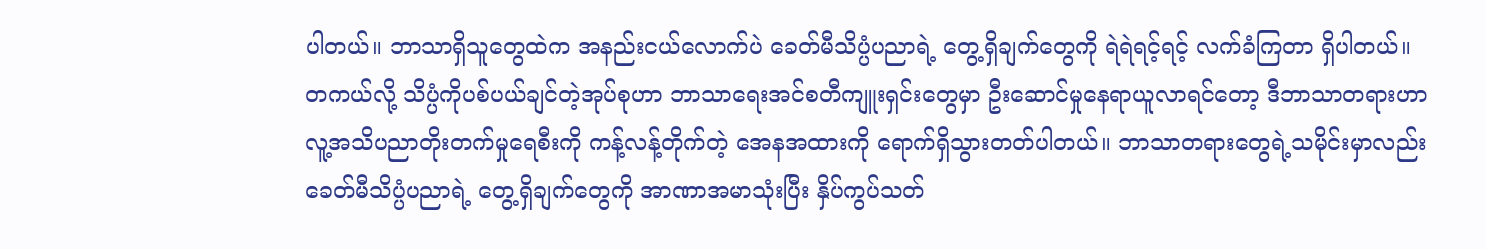ပါတယ်။ ဘာသာရှိသူတွေထဲက အနည်းငယ်လောက်ပဲ ခေတ်မီသိပ္ပံပညာရဲ့ တွေ့ရှိချက်တွေကို ရဲရဲရင့်ရင့် လက်ခံကြတာ ရှိပါတယ်။ တကယ်လို့ သိပ္ပံကိုပစ်ပယ်ချင်တဲ့အုပ်စုဟာ ဘာသာရေးအင်စတီကျူးရှင်းတွေမှာ ဦးဆောင်မှုနေရာယူလာရင်တော့ ဒီဘာသာတရားဟာ လူ့အသိပညာတိုးတက်မှုရေစီးကို ကန့်လန့်တိုက်တဲ့ အေနအထားကို ရောက်ရှိသွားတတ်ပါတယ်။ ဘာသာတရားတွေရဲ့သမိုင်းမှာလည်း ခေတ်မီသိပ္ပံပညာရဲ့ တွေ့ရှိချက်တွေကို အာဏာအမာသုံးပြီး နှိပ်ကွပ်သတ်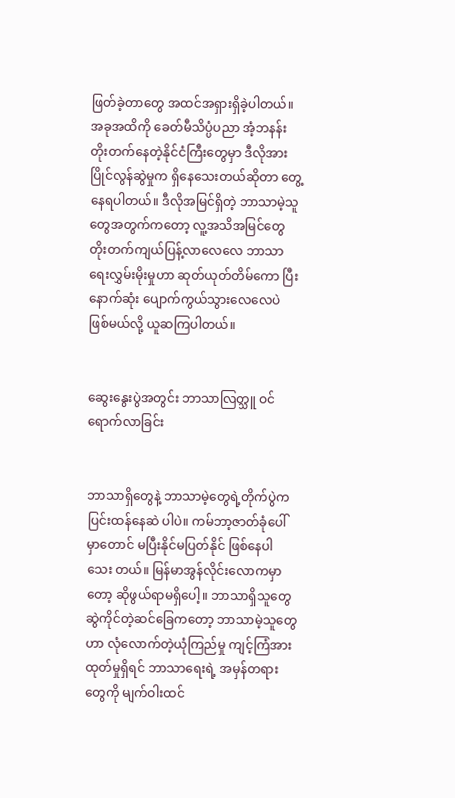ဖြတ်ခဲ့တာတွေ အထင်အရှားရှိခဲ့ပါတယ်။ အခုအထိကို ခေတ်မီသိပ္ပံပညာ အံ့ဘနန်း တိုးတက်နေတဲ့နိုင်ငံကြီးတွေမှာ ဒီလိုအားပြိုင်လွန်ဆွဲမှုက ရှိနေသေးတယ်ဆိုတာ တွေ့နေရပါတယ်။ ဒီလိုအမြင်ရှိတဲ့ ဘာသာမဲ့သူတွေအတွက်ကတော့ လူ့အသိအမြင်တွေ တိုးတက်ကျယ်ပြန့်လာလေလေ ဘာသာရေးလွှမ်းမိုးမှုဟာ ဆုတ်ယုတ်တိမ်ကော ပြီး နောက်ဆုံး ပျောက်ကွယ်သွားလေလေပဲ ဖြစ်မယ်လို့ ယူဆကြပါတယ်။


ဆွေးနွေးပွဲအတွင်း ဘာသာလြတ္သူ ဝင်ရောက်လာခြင်း


ဘာသာရှိတွေနဲ့ ဘာသာမဲ့တွေရဲ့တိုက်ပွဲက ပြင်းထန်နေဆဲ ပါပဲ။ ကမ်ဘာ့ဇာတ်ခုံပေါ်မှာတောင် မပြီးနိုင်မပြတ်နိုင် ဖြစ်နေပါသေး တယ်။ မြန်မာအွန်လိုင်းလောကမှာတော့ ဆိုဖွယ်ရာမရှိပေါ့။ ဘာသာရှိသူတွေ ဆွဲကိုင်တဲ့ဆင်ခြေကတော့ ဘာသာမဲ့သူတွေဟာ လုံလောက်တဲ့ယုံကြည်မှု ကျင့်ကြံအားထုတ်မှုရှိရင် ဘာသာရေးရဲ့ အမှန်တရားတွေကို မျက်ဝါးထင်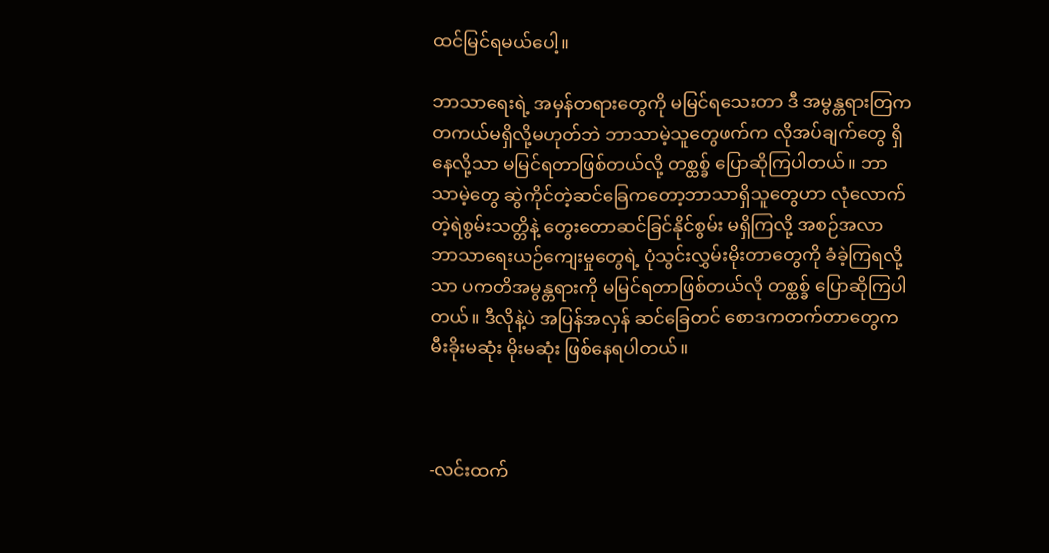ထင်မြင်ရမယ်ပေါ့။

ဘာသာရေးရဲ့ အမှန်တရားတွေကို မမြင်ရသေးတာ ဒီ အမွန္တရားတြက တကယ်မရှိလို့မဟုတ်ဘဲ ဘာသာမဲ့သူတွေဖက်က လိုအပ်ချက်တွေ ရှိနေလို့သာ မမြင်ရတာဖြစ်တယ်လို့ တစ္ထစ္ခ် ပြောဆိုကြပါတယ်။ ဘာသာမဲ့တွေ ဆွဲကိုင်တဲ့ဆင်ခြေကတော့ဘာသာရှိသူတွေဟာ လုံလောက်တဲ့ရဲစွမ်းသတ္တိနဲ့ တွေးတောဆင်ခြင်နိုင်စွမ်း မရှိကြလို့ အစဉ်အလာ ဘာသာရေးယဉ်ကျေးမှုတွေရဲ့ ပုံသွင်းလွှမ်းမိုးတာတွေကို ခံခဲ့ကြရလို့သာ ပကတိအမွန္တရားကို မမြင်ရတာဖြစ်တယ်လို တစ္ထစ္ခ် ပြောဆိုကြပါတယ်။ ဒီလိုနဲ့ပဲ အပြန်အလှန် ဆင်ခြေတင် စောဒကတက်တာတွေက မီးခိုးမဆုံး မိုးမဆုံး ဖြစ်နေရပါတယ်။



-လင်းထက်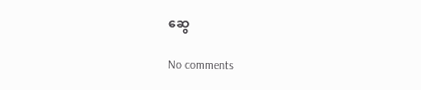ဆွေ

No comments